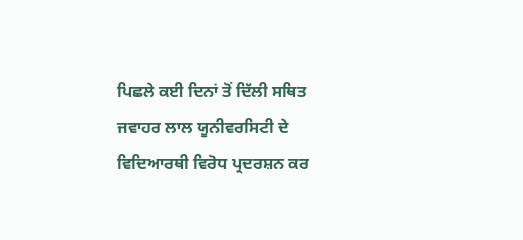ਪਿਛਲੇ ਕਈ ਦਿਨਾਂ ਤੋਂ ਦਿੱਲੀ ਸਥਿਤ ਜਵਾਹਰ ਲਾਲ ਯੂਨੀਵਰਸਿਟੀ ਦੇ ਵਿਦਿਆਰਥੀ ਵਿਰੋਧ ਪ੍ਰਦਰਸ਼ਨ ਕਰ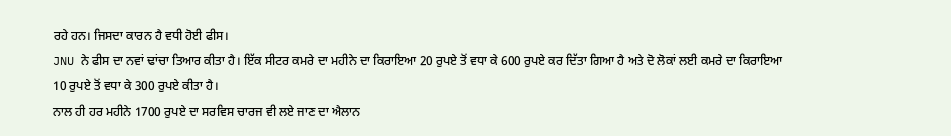ਰਹੇ ਹਨ। ਜਿਸਦਾ ਕਾਰਨ ਹੈ ਵਧੀ ਹੋਈ ਫੀਸ।
JNU ਨੇ ਫੀਸ ਦਾ ਨਵਾਂ ਢਾਂਚਾ ਤਿਆਰ ਕੀਤਾ ਹੈ। ਇੱਕ ਸੀਟਰ ਕਮਰੇ ਦਾ ਮਹੀਨੇ ਦਾ ਕਿਰਾਇਆ 20 ਰੁਪਏ ਤੋਂ ਵਧਾ ਕੇ 600 ਰੁਪਏ ਕਰ ਦਿੱਤਾ ਗਿਆ ਹੈ ਅਤੇ ਦੋ ਲੋਕਾਂ ਲਈ ਕਮਰੇ ਦਾ ਕਿਰਾਇਆ 10 ਰੁਪਏ ਤੋਂ ਵਧਾ ਕੇ 300 ਰੁਪਏ ਕੀਤਾ ਹੈ।
ਨਾਲ ਹੀ ਹਰ ਮਹੀਨੇ 1700 ਰੁਪਏ ਦਾ ਸਰਵਿਸ ਚਾਰਜ ਵੀ ਲਏ ਜਾਣ ਦਾ ਐਲਾਨ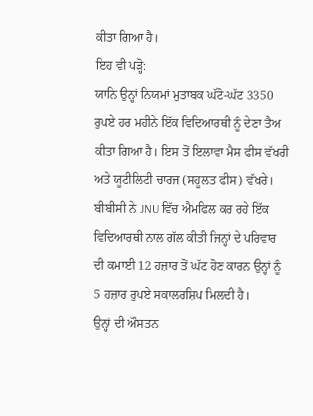ਕੀਤਾ ਗਿਆ ਹੈ।
ਇਹ ਵੀ ਪੜ੍ਹੋ:
ਯਾਨਿ ਉਨ੍ਹਾਂ ਨਿਯਮਾਂ ਮੁਤਾਬਕ ਘੱਟੋ-ਘੱਟ 3350 ਰੁਪਏ ਹਰ ਮਹੀਨੇ ਇੱਕ ਵਿਦਿਆਰਥੀ ਨੂੰ ਦੇਣਾ ਤੈਅ ਕੀਤਾ ਗਿਆ ਹੈ। ਇਸ ਤੋਂ ਇਲਾਵਾ ਮੈਸ ਫੀਸ ਵੱਖਰੀ ਅਤੇ ਯੂਟੀਲਿਟੀ ਚਾਰਜ (ਸਹੂਲਤ ਫੀਸ) ਵੱਖਰੇ।
ਬੀਬੀਸੀ ਨੇ JNU ਵਿੱਚ ਐਮਫਿਲ ਕਰ ਰਹੇ ਇੱਕ ਵਿਦਿਆਰਥੀ ਨਾਲ ਗੱਲ ਕੀਤੀ ਜਿਨ੍ਹਾਂ ਦੇ ਪਰਿਵਾਰ ਦੀ ਕਮਾਈ 12 ਹਜ਼ਾਰ ਤੋਂ ਘੱਟ ਹੋਣ ਕਾਰਨ ਉਨ੍ਹਾਂ ਨੂੰ 5 ਹਜ਼ਾਰ ਰੁਪਏ ਸਕਾਲਰਸ਼ਿਪ ਮਿਲਦੀ ਹੈ।
ਉਨ੍ਹਾਂ ਦੀ ਔਸਤਨ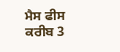ਮੈਸ ਫੀਸ ਕਰੀਬ 3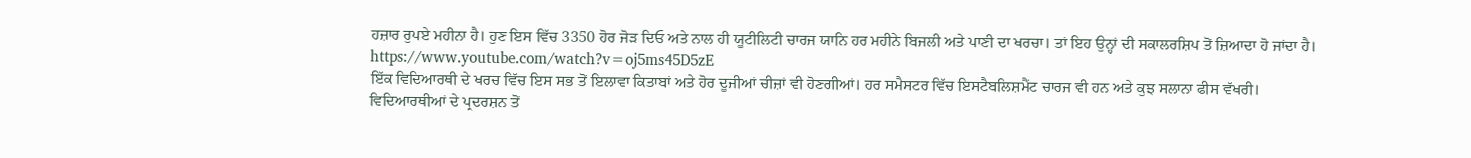ਹਜ਼ਾਰ ਰੁਪਏ ਮਹੀਨਾ ਹੈ। ਹੁਣ ਇਸ ਵਿੱਚ 3350 ਹੋਰ ਜੋੜ ਦਿਓ ਅਤੇ ਨਾਲ ਹੀ ਯੂਟੀਲਿਟੀ ਚਾਰਜ ਯਾਨਿ ਹਰ ਮਹੀਨੇ ਬਿਜਲੀ ਅਤੇ ਪਾਣੀ ਦਾ ਖਰਚਾ। ਤਾਂ ਇਹ ਉਨ੍ਹਾਂ ਦੀ ਸਕਾਲਰਸ਼ਿਪ ਤੋਂ ਜ਼ਿਆਦਾ ਹੋ ਜਾਂਦਾ ਹੈ।
https://www.youtube.com/watch?v=oj5ms45D5zE
ਇੱਕ ਵਿਦਿਆਰਥੀ ਦੇ ਖਰਚ ਵਿੱਚ ਇਸ ਸਭ ਤੋਂ ਇਲਾਵਾ ਕਿਤਾਬਾਂ ਅਤੇ ਹੋਰ ਦੂਜੀਆਂ ਚੀਜ਼ਾਂ ਵੀ ਹੋਣਗੀਆਂ। ਹਰ ਸਮੈਸਟਰ ਵਿੱਚ ਇਸਟੈਬਲਿਸ਼ਮੈਂਟ ਚਾਰਜ ਵੀ ਹਨ ਅਤੇ ਕੁਝ ਸਲਾਨਾ ਫੀਸ ਵੱਖਰੀ।
ਵਿਦਿਆਰਥੀਆਂ ਦੇ ਪ੍ਰਦਰਸ਼ਨ ਤੋਂ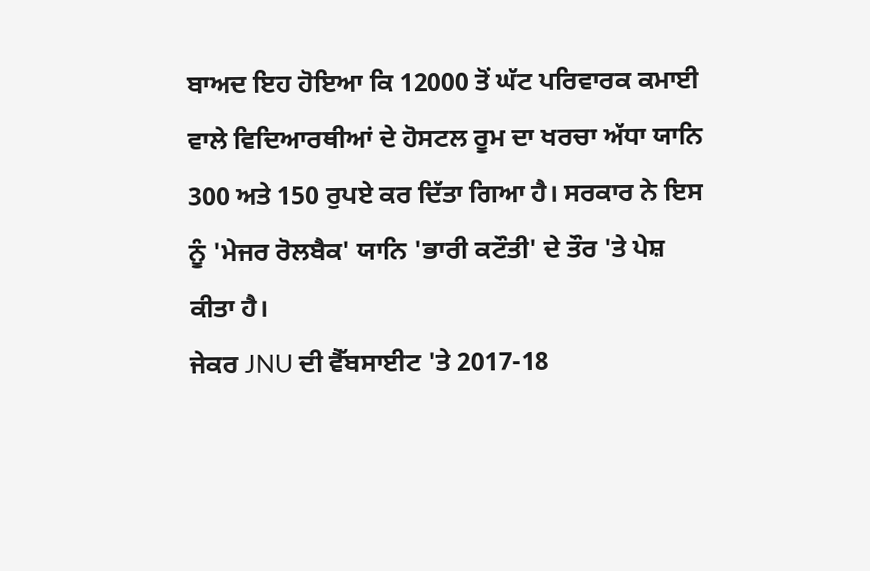ਬਾਅਦ ਇਹ ਹੋਇਆ ਕਿ 12000 ਤੋਂ ਘੱਟ ਪਰਿਵਾਰਕ ਕਮਾਈ ਵਾਲੇ ਵਿਦਿਆਰਥੀਆਂ ਦੇ ਹੋਸਟਲ ਰੂਮ ਦਾ ਖਰਚਾ ਅੱਧਾ ਯਾਨਿ 300 ਅਤੇ 150 ਰੁਪਏ ਕਰ ਦਿੱਤਾ ਗਿਆ ਹੈ। ਸਰਕਾਰ ਨੇ ਇਸ ਨੂੰ 'ਮੇਜਰ ਰੋਲਬੈਕ' ਯਾਨਿ 'ਭਾਰੀ ਕਟੌਤੀ' ਦੇ ਤੌਰ 'ਤੇ ਪੇਸ਼ ਕੀਤਾ ਹੈ।
ਜੇਕਰ JNU ਦੀ ਵੈੱਬਸਾਈਟ 'ਤੇ 2017-18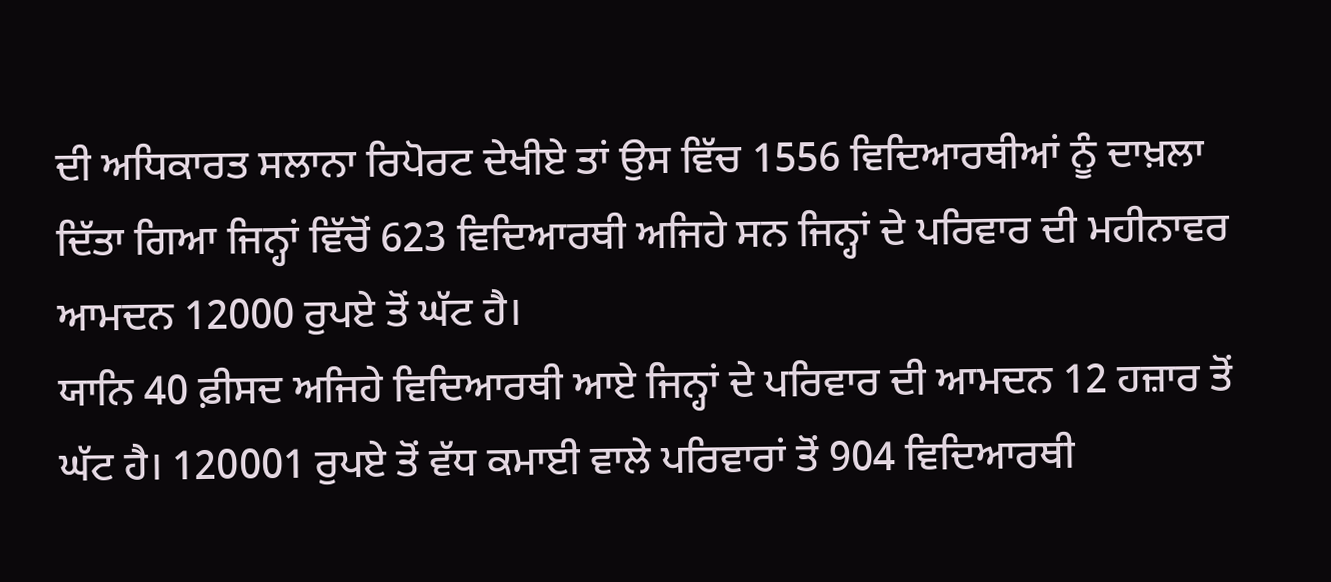ਦੀ ਅਧਿਕਾਰਤ ਸਲਾਨਾ ਰਿਪੋਰਟ ਦੇਖੀਏ ਤਾਂ ਉਸ ਵਿੱਚ 1556 ਵਿਦਿਆਰਥੀਆਂ ਨੂੰ ਦਾਖ਼ਲਾ ਦਿੱਤਾ ਗਿਆ ਜਿਨ੍ਹਾਂ ਵਿੱਚੋਂ 623 ਵਿਦਿਆਰਥੀ ਅਜਿਹੇ ਸਨ ਜਿਨ੍ਹਾਂ ਦੇ ਪਰਿਵਾਰ ਦੀ ਮਹੀਨਾਵਰ ਆਮਦਨ 12000 ਰੁਪਏ ਤੋਂ ਘੱਟ ਹੈ।
ਯਾਨਿ 40 ਫ਼ੀਸਦ ਅਜਿਹੇ ਵਿਦਿਆਰਥੀ ਆਏ ਜਿਨ੍ਹਾਂ ਦੇ ਪਰਿਵਾਰ ਦੀ ਆਮਦਨ 12 ਹਜ਼ਾਰ ਤੋਂ ਘੱਟ ਹੈ। 120001 ਰੁਪਏ ਤੋਂ ਵੱਧ ਕਮਾਈ ਵਾਲੇ ਪਰਿਵਾਰਾਂ ਤੋਂ 904 ਵਿਦਿਆਰਥੀ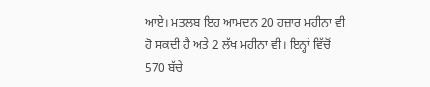ਆਏ। ਮਤਲਬ ਇਹ ਆਮਦਨ 20 ਹਜ਼ਾਰ ਮਹੀਨਾ ਵੀ ਹੋ ਸਕਦੀ ਹੈ ਅਤੇ 2 ਲੱਖ ਮਹੀਨਾ ਵੀ। ਇਨ੍ਹਾਂ ਵਿੱਚੋਂ 570 ਬੱਚੇ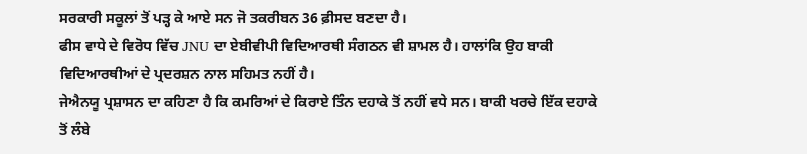ਸਰਕਾਰੀ ਸਕੂਲਾਂ ਤੋਂ ਪੜ੍ਹ ਕੇ ਆਏ ਸਨ ਜੋ ਤਕਰੀਬਨ 36 ਫ਼ੀਸਦ ਬਣਦਾ ਹੈ।
ਫੀਸ ਵਾਧੇ ਦੇ ਵਿਰੋਧ ਵਿੱਚ JNU ਦਾ ਏਬੀਵੀਪੀ ਵਿਦਿਆਰਥੀ ਸੰਗਠਨ ਵੀ ਸ਼ਾਮਲ ਹੈ। ਹਾਲਾਂਕਿ ਉਹ ਬਾਕੀ ਵਿਦਿਆਰਥੀਆਂ ਦੇ ਪ੍ਰਦਰਸ਼ਨ ਨਾਲ ਸਹਿਮਤ ਨਹੀਂ ਹੈ।
ਜੇਐਨਯੂ ਪ੍ਰਸ਼ਾਸਨ ਦਾ ਕਹਿਣਾ ਹੈ ਕਿ ਕਮਰਿਆਂ ਦੇ ਕਿਰਾਏ ਤਿੰਨ ਦਹਾਕੇ ਤੋਂ ਨਹੀਂ ਵਧੇ ਸਨ। ਬਾਕੀ ਖਰਚੇ ਇੱਕ ਦਹਾਕੇ ਤੋਂ ਲੰਬੇ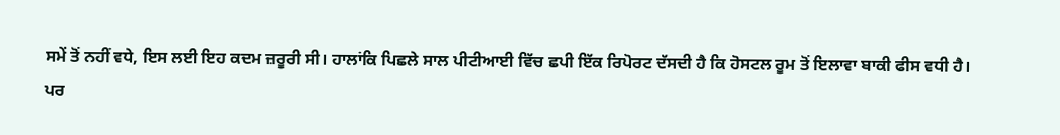ਸਮੇਂ ਤੋਂ ਨਹੀਂ ਵਧੇ, ਇਸ ਲਈ ਇਹ ਕਦਮ ਜ਼ਰੂਰੀ ਸੀ। ਹਾਲਾਂਕਿ ਪਿਛਲੇ ਸਾਲ ਪੀਟੀਆਈ ਵਿੱਚ ਛਪੀ ਇੱਕ ਰਿਪੋਰਟ ਦੱਸਦੀ ਹੈ ਕਿ ਹੋਸਟਲ ਰੂਮ ਤੋਂ ਇਲਾਵਾ ਬਾਕੀ ਫੀਸ ਵਧੀ ਹੈ।
ਪਰ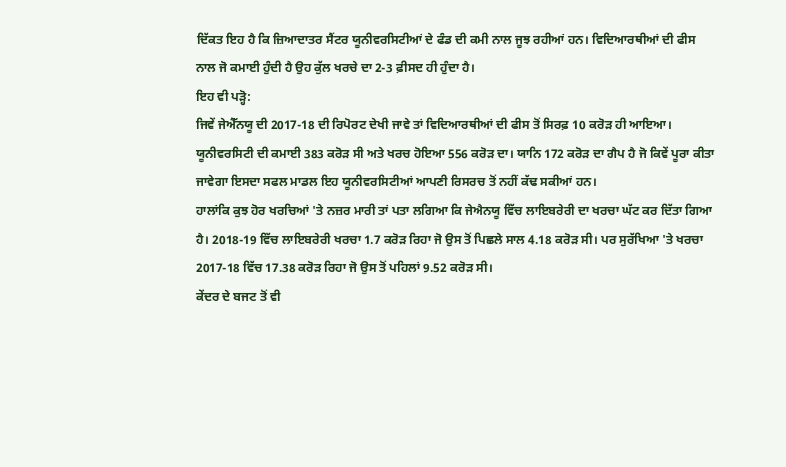ਦਿੱਕਤ ਇਹ ਹੈ ਕਿ ਜ਼ਿਆਦਾਤਰ ਸੈਂਟਰ ਯੂਨੀਵਰਸਿਟੀਆਂ ਦੇ ਫੰਡ ਦੀ ਕਮੀ ਨਾਲ ਜੂਝ ਰਹੀਆਂ ਹਨ। ਵਿਦਿਆਰਥੀਆਂ ਦੀ ਫੀਸ ਨਾਲ ਜੋ ਕਮਾਈ ਹੁੰਦੀ ਹੈ ਉਹ ਕੁੱਲ ਖਰਚੇ ਦਾ 2-3 ਫ਼ੀਸਦ ਹੀ ਹੁੰਦਾ ਹੈ।
ਇਹ ਵੀ ਪੜ੍ਹੋ:
ਜਿਵੇਂ ਜੇਐੱਨਯੂ ਦੀ 2017-18 ਦੀ ਰਿਪੋਰਟ ਦੇਖੀ ਜਾਵੇ ਤਾਂ ਵਿਦਿਆਰਥੀਆਂ ਦੀ ਫੀਸ ਤੋਂ ਸਿਰਫ਼ 10 ਕਰੋੜ ਹੀ ਆਇਆ। ਯੂਨੀਵਰਸਿਟੀ ਦੀ ਕਮਾਈ 383 ਕਰੋੜ ਸੀ ਅਤੇ ਖਰਚ ਹੋਇਆ 556 ਕਰੋੜ ਦਾ। ਯਾਨਿ 172 ਕਰੋੜ ਦਾ ਗੈਪ ਹੈ ਜੋ ਕਿਵੇਂ ਪੂਰਾ ਕੀਤਾ ਜਾਵੇਗਾ ਇਸਦਾ ਸਫਲ ਮਾਡਲ ਇਹ ਯੂਨੀਵਰਸਿਟੀਆਂ ਆਪਣੀ ਰਿਸਰਚ ਤੋਂ ਨਹੀਂ ਕੱਢ ਸਕੀਆਂ ਹਨ।
ਹਾਲਾਂਕਿ ਕੁਝ ਹੋਰ ਖਰਚਿਆਂ 'ਤੇ ਨਜ਼ਰ ਮਾਰੀ ਤਾਂ ਪਤਾ ਲਗਿਆ ਕਿ ਜੇਐਨਯੂ ਵਿੱਚ ਲਾਇਬਰੇਰੀ ਦਾ ਖਰਚਾ ਘੱਟ ਕਰ ਦਿੱਤਾ ਗਿਆ ਹੈ। 2018-19 ਵਿੱਚ ਲਾਇਬਰੇਰੀ ਖਰਚਾ 1.7 ਕਰੋੜ ਰਿਹਾ ਜੋ ਉਸ ਤੋਂ ਪਿਛਲੇ ਸਾਲ 4.18 ਕਰੋੜ ਸੀ। ਪਰ ਸੁਰੱਖਿਆ 'ਤੇ ਖਰਚਾ 2017-18 ਵਿੱਚ 17.38 ਕਰੋੜ ਰਿਹਾ ਜੋ ਉਸ ਤੋਂ ਪਹਿਲਾਂ 9.52 ਕਰੋੜ ਸੀ।
ਕੇਂਦਰ ਦੇ ਬਜਟ ਤੋਂ ਵੀ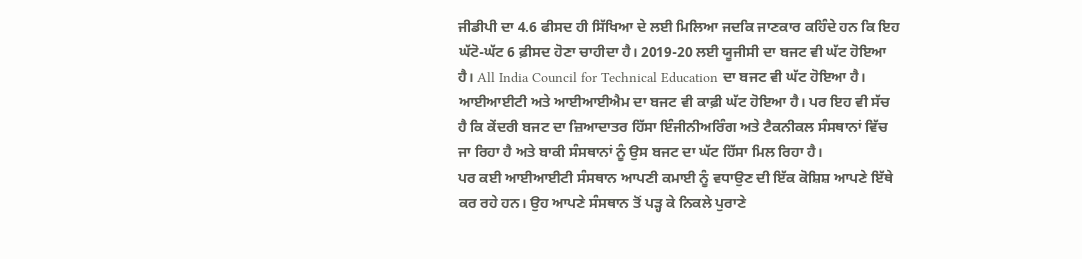ਜੀਡੀਪੀ ਦਾ 4.6 ਫੀਸਦ ਹੀ ਸਿੱਖਿਆ ਦੇ ਲਈ ਮਿਲਿਆ ਜਦਕਿ ਜਾਣਕਾਰ ਕਹਿੰਦੇ ਹਨ ਕਿ ਇਹ ਘੱਟੋ-ਘੱਟ 6 ਫ਼ੀਸਦ ਹੋਣਾ ਚਾਹੀਦਾ ਹੈ। 2019-20 ਲਈ ਯੂਜੀਸੀ ਦਾ ਬਜਟ ਵੀ ਘੱਟ ਹੋਇਆ ਹੈ। All India Council for Technical Education ਦਾ ਬਜਟ ਵੀ ਘੱਟ ਹੋਇਆ ਹੈ।
ਆਈਆਈਟੀ ਅਤੇ ਆਈਆਈਐਮ ਦਾ ਬਜਟ ਵੀ ਕਾਫ਼ੀ ਘੱਟ ਹੋਇਆ ਹੈ। ਪਰ ਇਹ ਵੀ ਸੱਚ ਹੈ ਕਿ ਕੇਂਦਰੀ ਬਜਟ ਦਾ ਜ਼ਿਆਦਾਤਰ ਹਿੱਸਾ ਇੰਜੀਨੀਅਰਿੰਗ ਅਤੇ ਟੈਕਨੀਕਲ ਸੰਸਥਾਨਾਂ ਵਿੱਚ ਜਾ ਰਿਹਾ ਹੈ ਅਤੇ ਬਾਕੀ ਸੰਸਥਾਨਾਂ ਨੂੰ ਉਸ ਬਜਟ ਦਾ ਘੱਟ ਹਿੱਸਾ ਮਿਲ ਰਿਹਾ ਹੈ।
ਪਰ ਕਈ ਆਈਆਈਟੀ ਸੰਸਥਾਨ ਆਪਣੀ ਕਮਾਈ ਨੂੰ ਵਧਾਉਣ ਦੀ ਇੱਕ ਕੋਸ਼ਿਸ਼ ਆਪਣੇ ਇੱਥੇ ਕਰ ਰਹੇ ਹਨ। ਉਹ ਆਪਣੇ ਸੰਸਥਾਨ ਤੋਂ ਪੜ੍ਹ ਕੇ ਨਿਕਲੇ ਪੁਰਾਣੇ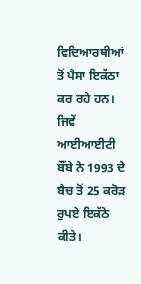ਵਿਦਿਆਰਥੀਆਂ ਤੋਂ ਪੈਸਾ ਇਕੱਠਾ ਕਰ ਰਹੇ ਹਨ। ਜਿਵੇਂ ਆਈਆਈਟੀ ਬੌਂਬੇ ਨੇ 1993 ਦੇ ਬੈਚ ਤੋਂ 25 ਕਰੋੜ ਰੁਪਏ ਇਕੱਠੇ ਕੀਤੇ।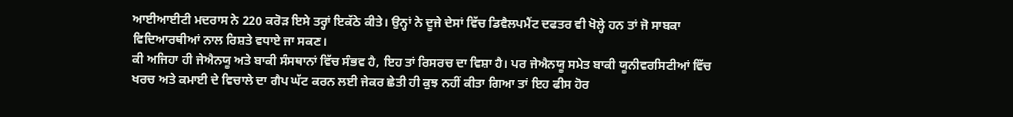ਆਈਆਈਟੀ ਮਦਰਾਸ ਨੇ 220 ਕਰੋੜ ਇਸੇ ਤਰ੍ਹਾਂ ਇਕੱਠੇ ਕੀਤੇ। ਉਨ੍ਹਾਂ ਨੇ ਦੂਜੇ ਦੇਸਾਂ ਵਿੱਚ ਡਿਵੈਲਪਮੈਂਟ ਦਫਤਰ ਵੀ ਖੋਲ੍ਹੇ ਹਨ ਤਾਂ ਜੋ ਸਾਬਕਾ ਵਿਦਿਆਰਥੀਆਂ ਨਾਲ ਰਿਸ਼ਤੇ ਵਧਾਏ ਜਾ ਸਕਣ।
ਕੀ ਅਜਿਹਾ ਹੀ ਜੇਐਨਯੂ ਅਤੇ ਬਾਕੀ ਸੰਸਥਾਨਾਂ ਵਿੱਚ ਸੰਭਵ ਹੈ, ਇਹ ਤਾਂ ਰਿਸਰਚ ਦਾ ਵਿਸ਼ਾ ਹੈ। ਪਰ ਜੇਐਨਯੂ ਸਮੇਤ ਬਾਕੀ ਯੂਨੀਵਰਸਿਟੀਆਂ ਵਿੱਚ ਖਰਚ ਅਤੇ ਕਮਾਈ ਦੇ ਵਿਚਾਲੇ ਦਾ ਗੈਪ ਘੱਟ ਕਰਨ ਲਈ ਜੇਕਰ ਛੇਤੀ ਹੀ ਕੁਝ ਨਹੀਂ ਕੀਤਾ ਗਿਆ ਤਾਂ ਇਹ ਫੀਸ ਹੋਰ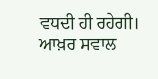ਵਧਦੀ ਹੀ ਰਹੇਗੀ। ਆਖ਼ਰ ਸਵਾਲ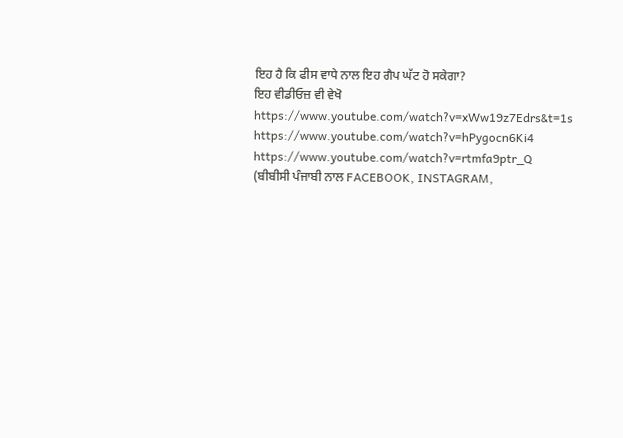ਇਹ ਹੈ ਕਿ ਫੀਸ ਵਾਧੇ ਨਾਲ ਇਹ ਗੈਪ ਘੱਟ ਹੋ ਸਕੇਗਾ?
ਇਹ ਵੀਡੀਓਜ਼ ਵੀ ਵੇਖੋ
https://www.youtube.com/watch?v=xWw19z7Edrs&t=1s
https://www.youtube.com/watch?v=hPygocn6Ki4
https://www.youtube.com/watch?v=rtmfa9ptr_Q
(ਬੀਬੀਸੀ ਪੰਜਾਬੀ ਨਾਲ FACEBOOK, INSTAGRAM,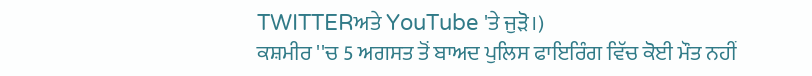TWITTERਅਤੇ YouTube 'ਤੇ ਜੁੜੋ।)
ਕਸ਼ਮੀਰ ''ਚ 5 ਅਗਸਤ ਤੋਂ ਬਾਅਦ ਪੁਲਿਸ ਫਾਇਰਿੰਗ ਵਿੱਚ ਕੋਈ ਮੌਤ ਨਹੀਂ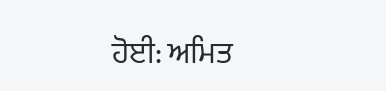ਹੋਈ: ਅਮਿਤ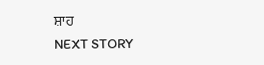ਸ਼ਾਹ
NEXT STORY